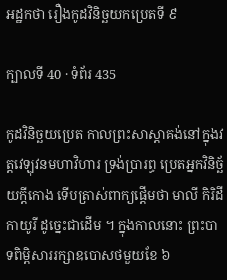អដ្ឋកថា រឿងកូដវិនិច្ឆយកប្រេតទី ៩

ក្បាលទី 40 · ទំព័រ 435

កូដវិនិច្ឆយប្រេត កាលព្រះសាស្តាគង់នៅក្នុងវត្តវេឡុវនមហាវិហារ ទ្រង់ប្រារព្ធ ប្រេតអ្នកវិនិច្ឆ័យក្តីកោង ទើបត្រាស់ពាក្យផ្តើមថា មាលី កិរិដី កាយូរី ដូច្នេះជាដើម ។ ក្នុងកាលនោះ ព្រះបាទពិម្ពិសាររក្សាឧបោសថមួយខែ ៦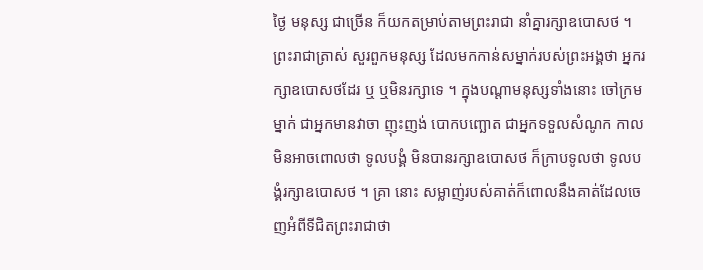ថ្ងៃ មនុស្ស ជាច្រើន ក៏យកតម្រាប់តាមព្រះរាជា នាំគ្នារក្សាឧបោសថ ។ ព្រះរាជាត្រាស់ សួរពួកមនុស្ស ដែលមកកាន់សម្នាក់របស់ព្រះអង្គថា អ្នករក្សាឧបោសថដែរ ឬ ឬមិនរក្សាទេ ។ ក្នុងបណ្តាមនុស្សទាំងនោះ ចៅក្រមម្នាក់ ជាអ្នកមានវាចា ញុះញង់ បោកបញ្ឆោត ជាអ្នកទទួលសំណូក កាលមិនអាចពោលថា ទូលបង្គំ មិនបានរក្សាឧបោសថ ក៏ក្រាបទូលថា ទូលបង្គំរក្សាឧបោសថ ។ គ្រា នោះ សម្លាញ់របស់គាត់ក៏ពោលនឹងគាត់ដែលចេញអំពីទីជិតព្រះរាជាថា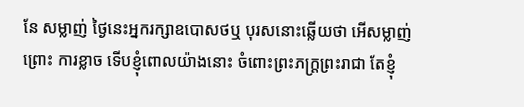នែ សម្លាញ់ ថ្ងៃនេះអ្នករក្សាឧបោសថឬ បុរសនោះឆ្លើយថា អើសម្លាញ់ ព្រោះ ការខ្លាច ទើបខ្ញុំពោលយ៉ាងនោះ ចំពោះព្រះភក្ត្រព្រះរាជា តែខ្ញុំ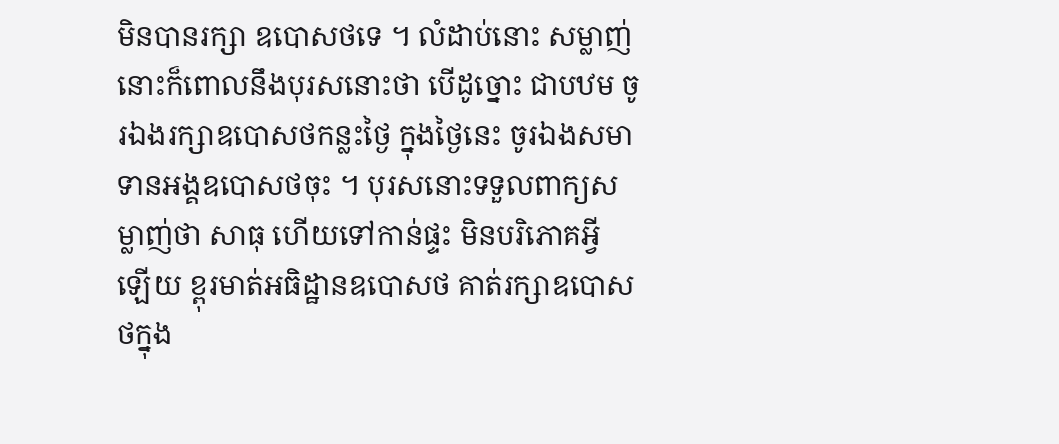មិនបានរក្សា ឧបោសថទេ ។ លំដាប់នោះ សម្លាញ់នោះក៏ពោលនឹងបុរសនោះថា បើដូច្នោះ ជាបឋម ចូរឯងរក្សាឧបោសថកន្លះថ្ងៃ ក្នុងថ្ងៃនេះ ចូរឯងសមាទានអង្គឧបោសថចុះ ។ បុរសនោះទទួលពាក្យសម្លាញ់ថា សាធុ ហើយទៅកាន់ផ្ទះ មិនបរិភោគអ្វី ឡើយ ខ្ពុរមាត់អធិដ្ឋានឧបោសថ គាត់រក្សាឧបោសថក្នុង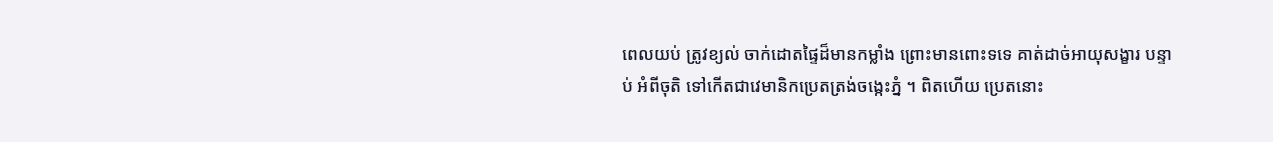ពេលយប់ ត្រូវខ្យល់ ចាក់ដោតផ្ទៃដ៏មានកម្លាំង ព្រោះមានពោះទទេ គាត់ដាច់អាយុសង្ខារ បន្ទាប់ អំពីចុតិ ទៅកើតជាវេមានិកប្រេតត្រង់ចង្កេះភ្នំ ។ ពិតហើយ ប្រេតនោះ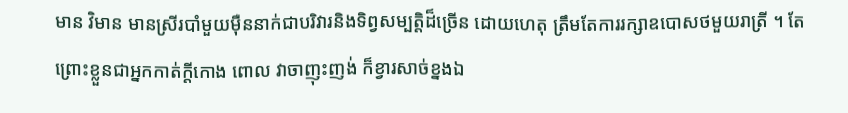មាន វិមាន មានស្រីរបាំមួយម៉ឺននាក់ជាបរិវារនិងទិព្វសម្បត្តិដ៏ច្រើន ដោយហេតុ ត្រឹមតែការរក្សាឧបោសថមួយរាត្រី ។ តែព្រោះខ្លួនជាអ្នកកាត់ក្តីកោង ពោល វាចាញុះញង់ ក៏ខ្វារសាច់ខ្នងឯ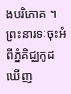ងបរិភោគ ។ ព្រះនារទៈចុះអំពីភ្នំគិជ្ឈកូដ ឃើញ